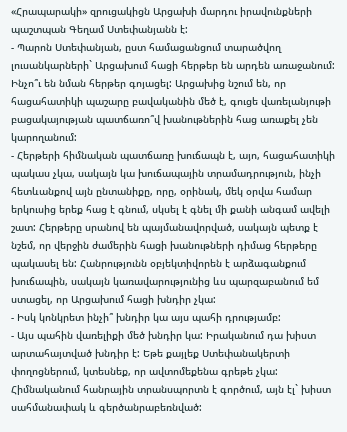«Հրապարակի» զրուցակիցն Արցախի մարդու իրավունքների պաշտպան Գեղամ Ստեփանյանն է:
- Պարոն Ստեփանյան, ըստ համացանցում տարածվող լուսանկարների` Արցախում հացի հերթեր են արդեն առաջանում: Ինչո՞ւ են նման հերթեր գոյացել: Արցախից նշում են, որ հացահատիկի պաշարը բավականին մեծ է, գուցե վառելանյութի բացակայության պատճառո՞վ խանութներին հաց առաքել չեն կարողանում:
- Հերթերի հիմնական պատճառը խուճապն է, այո, հացահատիկի պակաս չկա, սակայն կա խուճապային տրամադրություն, ինչի հետևանքով այն ընտանիքը, որը, օրինակ, մեկ օրվա համար երկուսից երեք հաց է գնում, սկսել է գնել մի քանի անգամ ավելի շատ: Հերթերը սրանով են պայմանավորված, սակայն պետք է նշեմ, որ վերջին ժամերին հացի խանութների դիմաց հերթերը պակասել են: Հանրությունն օբյեկտիվորեն է արձագանքում խուճապին, սակայն կառավարությունից ևս պարզաբանում եմ ստացել, որ Արցախում հացի խնդիր չկա:
- Իսկ կոնկրետ ինչի՞ խնդիր կա այս պահի դրությամբ:
- Այս պահին վառելիքի մեծ խնդիր կա: Իրականում դա խիստ արտահայտված խնդիր է: Եթե քայլեք Ստեփանակերտի փողոցներում, կտեսնեք, որ ավտոմեքենա գրեթե չկա: Հիմնականում հանրային տրանսպորտն է գործում, այն էլ` խիստ սահմանափակ և գերծանրաբեռնված: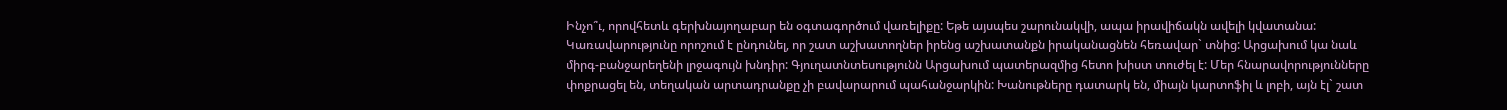Ինչո՞ւ, որովհետև գերխնայողաբար են օգտագործում վառելիքը: Եթե այսպես շարունակվի, ապա իրավիճակն ավելի կվատանա: Կառավարությունը որոշում է ընդունել, որ շատ աշխատողներ իրենց աշխատանքն իրականացնեն հեռավար` տնից: Արցախում կա նաև միրգ-բանջարեղենի լրջագույն խնդիր: Գյուղատնտեսությունն Արցախում պատերազմից հետո խիստ տուժել է: Մեր հնարավորությունները փոքրացել են, տեղական արտադրանքը չի բավարարում պահանջարկին: Խանութները դատարկ են, միայն կարտոֆիլ և լոբի, այն էլ` շատ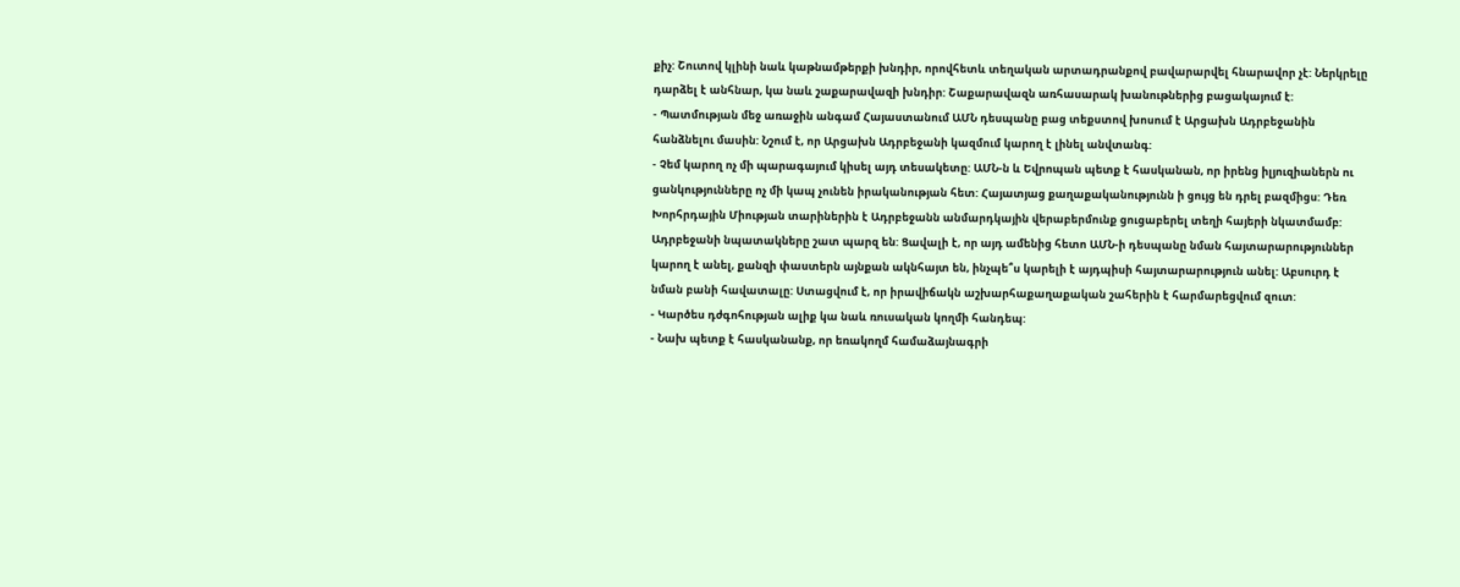քիչ: Շուտով կլինի նաև կաթնամթերքի խնդիր, որովհետև տեղական արտադրանքով բավարարվել հնարավոր չէ: Ներկրելը դարձել է անհնար, կա նաև շաքարավազի խնդիր: Շաքարավազն առհասարակ խանութներից բացակայում է:
- Պատմության մեջ առաջին անգամ Հայաստանում ԱՄՆ դեսպանը բաց տեքստով խոսում է Արցախն Ադրբեջանին հանձնելու մասին: Նշում է, որ Արցախն Ադրբեջանի կազմում կարող է լինել անվտանգ:
- Չեմ կարող ոչ մի պարագայում կիսել այդ տեսակետը: ԱՄՆ-ն և Եվրոպան պետք է հասկանան, որ իրենց իլյուզիաներն ու ցանկությունները ոչ մի կապ չունեն իրականության հետ: Հայատյաց քաղաքականությունն ի ցույց են դրել բազմիցս: Դեռ Խորհրդային Միության տարիներին է Ադրբեջանն անմարդկային վերաբերմունք ցուցաբերել տեղի հայերի նկատմամբ: Ադրբեջանի նպատակները շատ պարզ են: Ցավալի է, որ այդ ամենից հետո ԱՄՆ-ի դեսպանը նման հայտարարություններ կարող է անել, քանզի փաստերն այնքան ակնհայտ են, ինչպե՞ս կարելի է այդպիսի հայտարարություն անել: Աբսուրդ է նման բանի հավատալը: Ստացվում է, որ իրավիճակն աշխարհաքաղաքական շահերին է հարմարեցվում զուտ:
- Կարծես դժգոհության ալիք կա նաև ռուսական կողմի հանդեպ:
- Նախ պետք է հասկանանք, որ եռակողմ համաձայնագրի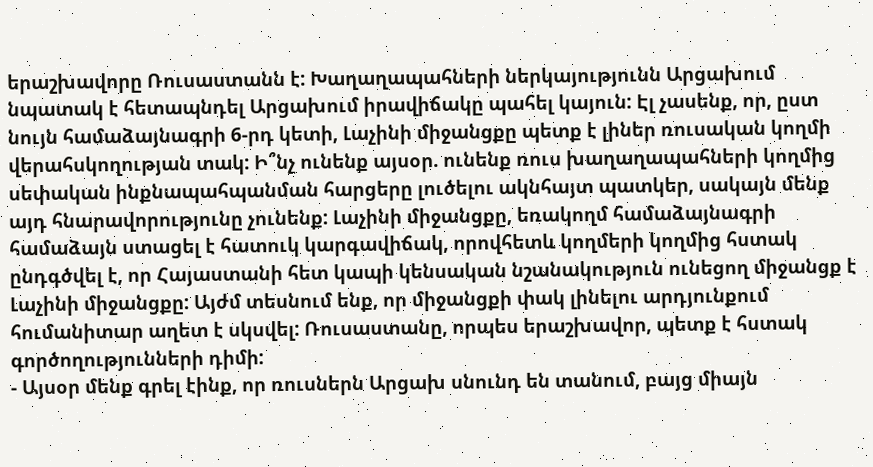երաշխավորը Ռուսաստանն է: Խաղաղապահների ներկայությունն Արցախում նպատակ է հետապնդել Արցախում իրավիճակը պահել կայուն: Էլ չասենք, որ, ըստ նույն համաձայնագրի 6-րդ կետի, Լաչինի միջանցքը պետք է լիներ ռուսական կողմի վերահսկողության տակ: Ի՞նչ ունենք այսօր. ունենք ռուս խաղաղապահների կողմից սեփական ինքնապահպանման հարցերը լուծելու ակնհայտ պատկեր, սակայն մենք այդ հնարավորությունը չունենք: Լաչինի միջանցքը, եռակողմ համաձայնագրի համաձայն ստացել է հատուկ կարգավիճակ, որովհետև կողմերի կողմից հստակ ընդգծվել է, որ Հայաստանի հետ կապի կենսական նշանակություն ունեցող միջանցք է Լաչինի միջանցքը: Այժմ տեսնում ենք, որ միջանցքի փակ լինելու արդյունքում հումանիտար աղետ է սկսվել: Ռուսաստանը, որպես երաշխավոր, պետք է հստակ գործողությունների դիմի:
- Այսօր մենք գրել էինք, որ ռուսներն Արցախ սնունդ են տանում, բայց միայն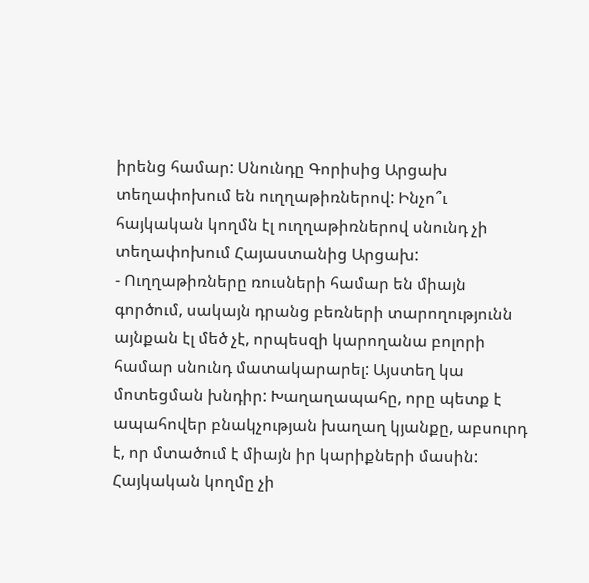իրենց համար: Սնունդը Գորիսից Արցախ տեղափոխում են ուղղաթիռներով: Ինչո՞ւ հայկական կողմն էլ ուղղաթիռներով սնունդ չի տեղափոխում Հայաստանից Արցախ:
- Ուղղաթիռները ռուսների համար են միայն գործում, սակայն դրանց բեռների տարողությունն այնքան էլ մեծ չէ, որպեսզի կարողանա բոլորի համար սնունդ մատակարարել: Այստեղ կա մոտեցման խնդիր: Խաղաղապահը, որը պետք է ապահովեր բնակչության խաղաղ կյանքը, աբսուրդ է, որ մտածում է միայն իր կարիքների մասին: Հայկական կողմը չի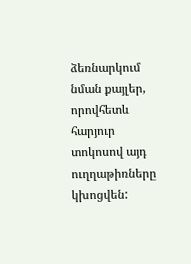ձեռնարկում նման քայլեր, որովհետև հարյուր տոկոսով այդ ուղղաթիռները կխոցվեն: